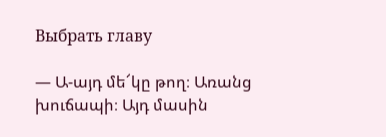Выбрать главу

— Ա-այդ մե՜կը թող։ Առանց խուճապի։ Այդ մասին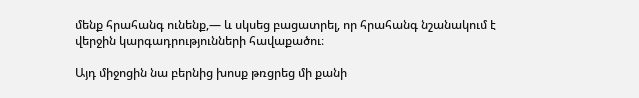մենք հրահանգ ունենք,— և սկսեց բացատրել, որ հրահանգ նշանակում է վերջին կարգադրությունների հավաքածու։

Այդ միջոցին նա բերնից խոսք թռցրեց մի քանի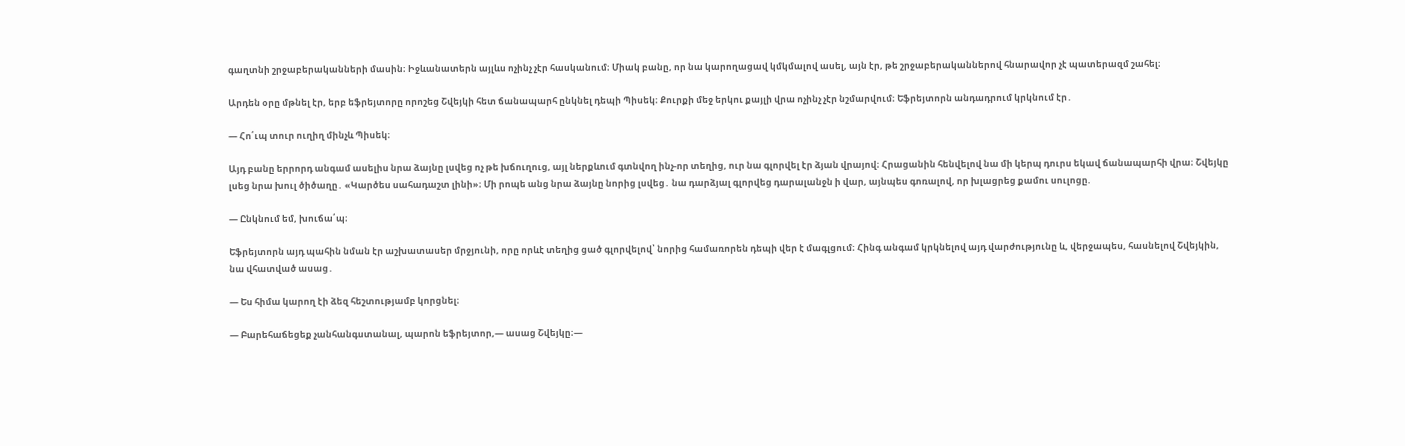գաղտնի շրջաբերականների մասին։ Իջևանատերն այլևս ոչինչ չէր հասկանում։ Միակ բանը, որ նա կարողացավ կմկմալով ասել, այն էր, թե շրջաբերականներով հնարավոր չէ պատերազմ շահել։

Արդեն օրը մթնել էր, երբ եֆրեյտորը որոշեց Շվեյկի հետ ճանապարհ ընկնել դեպի Պիսեկ։ Քուրքի մեջ երկու քայլի վրա ոչինչ չէր նշմարվում։ Եֆրեյտորն անդադրում կրկնում էր․

— Հո՛ւպ տուր ուղիղ մինչև Պիսեկ։

Այդ բանը երրորդ անգամ ասելիս նրա ձայնը լսվեց ոչ թե խճուղուց, այլ ներքևում գտնվող ինչ-որ տեղից, ուր նա գլորվել էր ձյան վրայով։ Հրացանին հենվելով նա մի կերպ դուրս եկավ ճանապարհի վրա։ Շվեյկը լսեց նրա խուլ ծիծաղը․ «Կարծես սահադաշտ լինի»։ Մի րոպե անց նրա ձայնը նորից լսվեց․ նա դարձյալ գլորվեց դարալանջն ի վար, այնպես գոռալով, որ խլացրեց քամու սուլոցը.

— Ընկնում եմ, խուճա՛պ։

Եֆրեյտորն այդ պահին նման էր աշխատասեր մրջյունի, որը որևէ տեղից ցած գլորվելով՝ նորից համառորեն դեպի վեր է մագլցում։ Հինգ անգամ կրկնելով այդ վարժությունը և, վերջապես, հասնելով Շվեյկին, նա վհատված ասաց․

— Ես հիմա կարող էի ձեզ հեշտությամբ կորցնել։

— Բարեհաճեցեք չանհանգստանալ, պարոն եֆրեյտոր,— ասաց Շվեյկը։—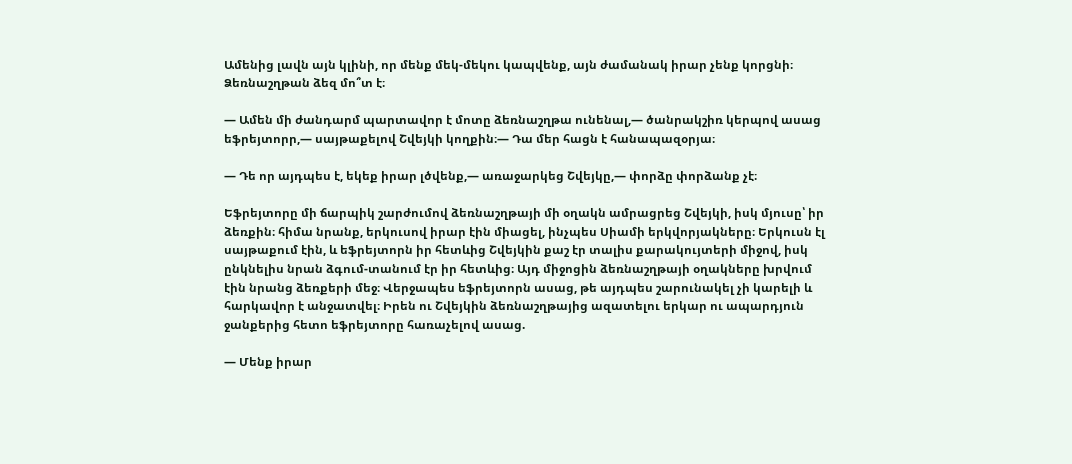Ամենից լավն այն կլինի, որ մենք մեկ-մեկու կապվենք, այն ժամանակ իրար չենք կորցնի։ Ձեռնաշղթան ձեզ մո՞տ է։

— Ամեն մի ժանդարմ պարտավոր է մոտը ձեռնաշղթա ունենալ,— ծանրակշիռ կերպով ասաց եֆրեյտորր,— սայթաքելով Շվեյկի կողքին։— Դա մեր հացն է հանապազօրյա։

— Դե որ այդպես է, եկեք իրար լծվենք,— առաջարկեց Շվեյկը,— փորձը փորձանք չէ։

Եֆրեյտորը մի ճարպիկ շարժումով ձեռնաշղթայի մի օղակն ամրացրեց Շվեյկի, իսկ մյուսը՝ իր ձեռքին։ հիմա նրանք, երկուսով իրար էին միացել, ինչպես Սիամի երկվորյակները։ Երկուսն էլ սայթաքում էին, և եֆրեյտորն իր հետևից Շվեյկին քաշ էր տալիս քարակույտերի միջով, իսկ ընկնելիս նրան ձգում-տանում էր իր հետևից։ Այդ միջոցին ձեռնաշղթայի օղակները խրվում էին նրանց ձեռքերի մեջ։ Վերջապես եֆրեյտորն ասաց, թե այդպես շարունակել չի կարելի և հարկավոր է անջատվել։ Իրեն ու Շվեյկին ձեռնաշղթայից ազատելու երկար ու ապարդյուն ջանքերից հետո եֆրեյտորը հառաչելով ասաց.

— Մենք իրար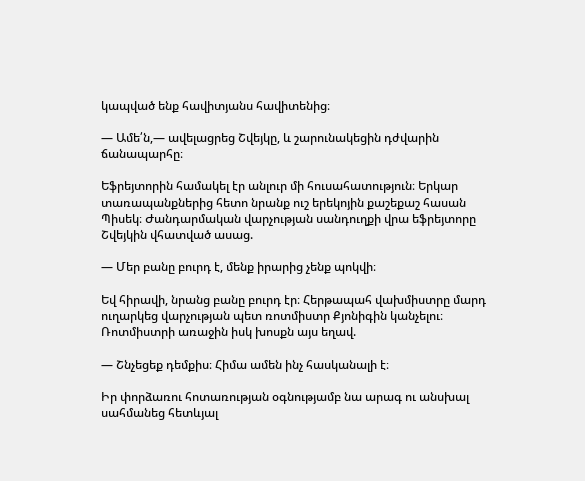կապված ենք հավիտյանս հավիտենից։

— Ամե՛ն,— ավելացրեց Շվեյկը, և շարունակեցին դժվարին ճանապարհը։

Եֆրեյտորին համակել էր անլուր մի հուսահատություն։ Երկար տառապանքներից հետո նրանք ուշ երեկոյին քաշեքաշ հասան Պիսեկ։ Ժանդարմական վարչության սանդուղքի վրա եֆրեյտորը Շվեյկին վհատված ասաց.

— Մեր բանը բուրդ է, մենք իրարից չենք պոկվի։

Եվ հիրավի, նրանց բանը բուրդ էր։ Հերթապահ վախմիստրը մարդ ուղարկեց վարչության պետ ռոտմիստր Քյոնիգին կանչելու։ Ռոտմիստրի առաջին իսկ խոսքն այս եղավ.

— Շնչեցեք դեմքիս։ Հիմա ամեն ինչ հասկանալի է։

Իր փորձառու հոտառության օգնությամբ նա արագ ու անսխալ սահմանեց հետևյալ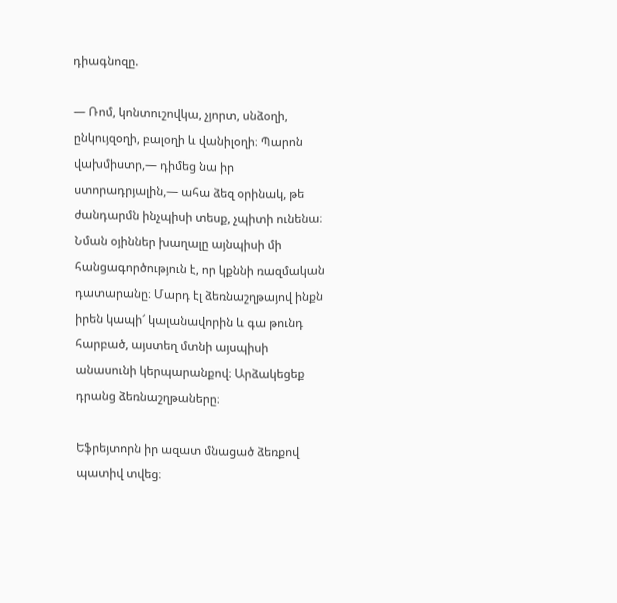դիագնոզը.

— Ռոմ, կոնտուշովկա, չյորտ, սնձօղի, ընկույզօղի, բալօղի և վանիլօղի։ Պարոն վախմիստր,— դիմեց նա իր ստորադրյալին,— ահա ձեզ օրինակ, թե ժանդարմն ինչպիսի տեսք, չպիտի ունենա։ Նման օյիններ խաղալը այնպիսի մի հանցագործություն է, որ կքննի ռազմական դատարանը։ Մարդ էլ ձեռնաշղթայով ինքն իրեն կապի՜ կալանավորին և գա թունդ հարբած, այստեղ մտնի այսպիսի անասունի կերպարանքով։ Արձակեցեք դրանց ձեռնաշղթաները։

Եֆրեյտորն իր ազատ մնացած ձեռքով պատիվ տվեց։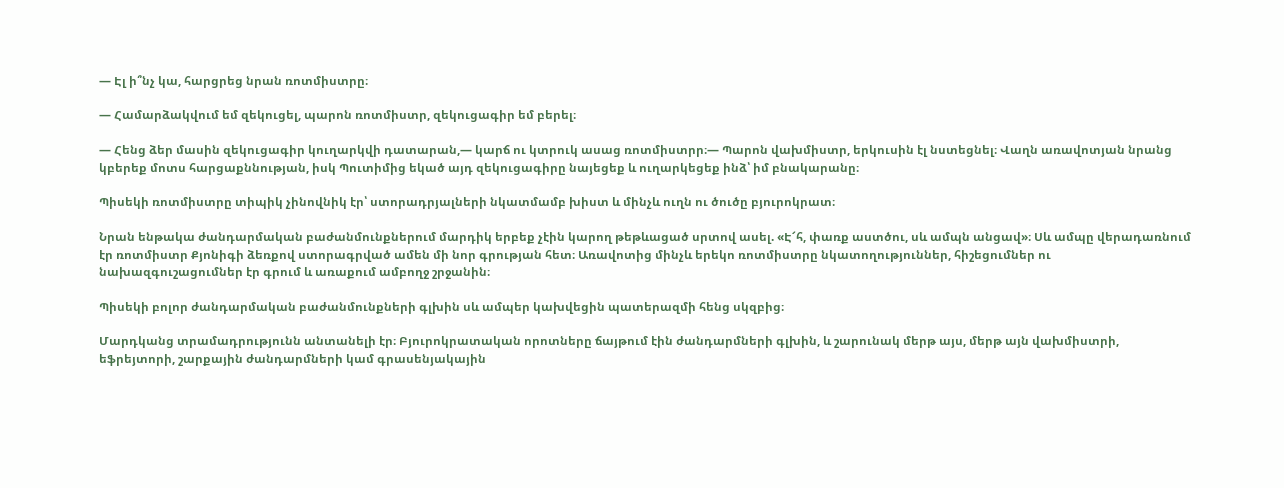— Էլ ի՞նչ կա, հարցրեց նրան ռոտմիստրը։

— Համարձակվում եմ զեկուցել, պարոն ռոտմիստր, զեկուցագիր եմ բերել։

— Հենց ձեր մասին զեկուցագիր կուղարկվի դատարան,— կարճ ու կտրուկ ասաց ռոտմիստրր։— Պարոն վախմիստր, երկուսին էլ նստեցնել։ Վաղն առավոտյան նրանց կբերեք մոտս հարցաքննության, իսկ Պուտիմից եկած այդ զեկուցագիրը նայեցեք և ուղարկեցեք ինձ՝ իմ բնակարանը։

Պիսեկի ռոտմիստրը տիպիկ չինովնիկ էր՝ ստորադրյալների նկատմամբ խիստ և մինչև ուղն ու ծուծը բյուրոկրատ։

Նրան ենթակա ժանդարմական բաժանմունքներում մարդիկ երբեք չէին կարող թեթևացած սրտով ասել. «Է՜հ, փառք աստծու, սև ամպն անցավ»։ Սև ամպը վերադառնում էր ռոտմիստր Քյոնիգի ձեռքով ստորագրված ամեն մի նոր գրության հետ։ Առավոտից մինչև երեկո ռոտմիստրը նկատողություններ, հիշեցումներ ու նախազգուշացումներ էր գրում և առաքում ամբողջ շրջանին։

Պիսեկի բոլոր ժանդարմական բաժանմունքների գլխին սև ամպեր կախվեցին պատերազմի հենց սկզբից։

Մարդկանց տրամադրությունն անտանելի էր։ Բյուրոկրատական որոտները ճայթում էին ժանդարմների գլխին, և շարունակ մերթ այս, մերթ այն վախմիստրի, եֆրեյտորի, շարքային ժանդարմների կամ գրասենյակային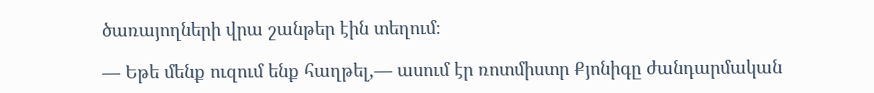ծառայողների վրա շանթեր էին տեղում։

— Եթե մենք ուզում ենք հաղթել,— ասում էր ռոտմիստր Քյոնիգը ժանդարմական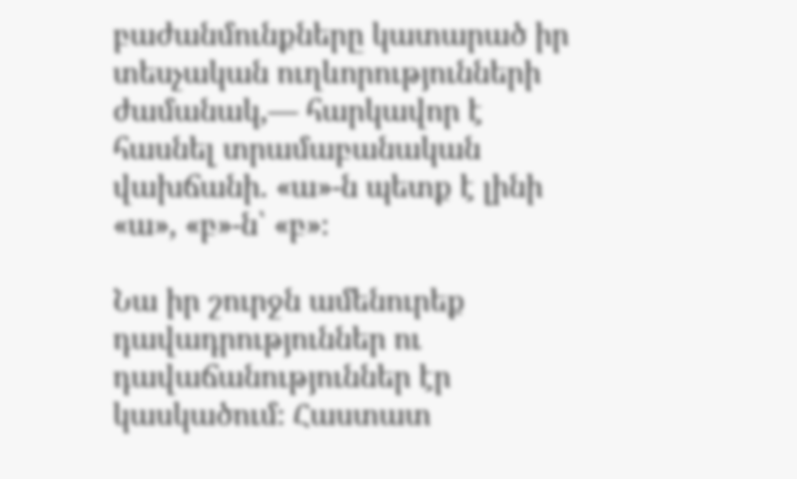բաժանմունքները կատարած իր տեսչական ուղևորությունների ժամանակ,— հարկավոր է հասնել տրամաբանական վախճանի. «ա»-ն պետք է լինի «ա», «բ»-ն՝ «բ»։

Նա իր շուրջն ամենուրեք դավադրություններ ու դավաճանություններ էր կասկածում։ Հաստատ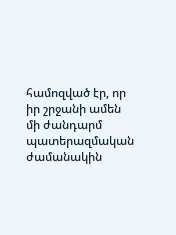համոզված էր, որ իր շրջանի ամեն մի ժանդարմ պատերազմական ժամանակին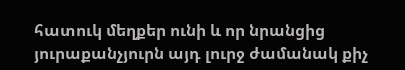հատուկ մեղքեր ունի և որ նրանցից յուրաքանչյուրն այդ լուրջ ժամանակ քիչ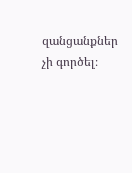զանցանքներ չի գործել։